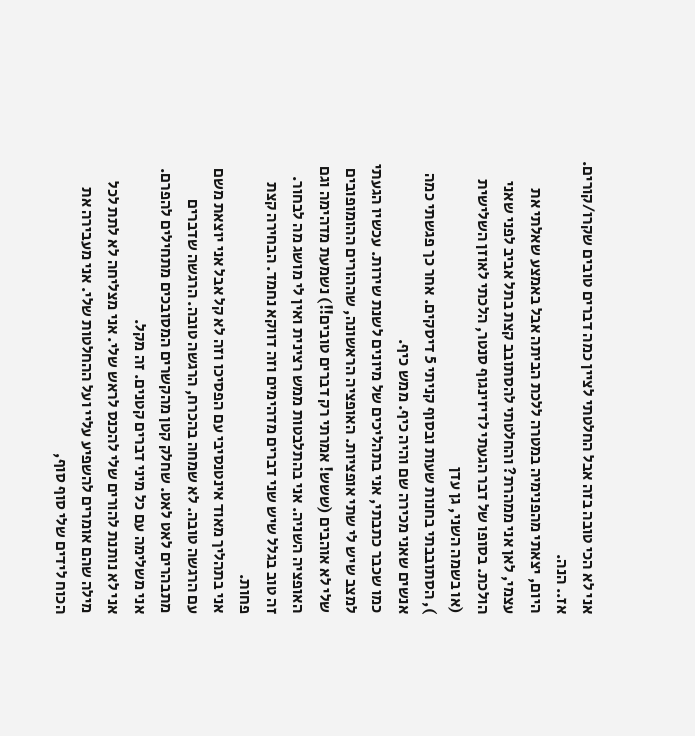אני לא הכי טובה בזה אבל החלטתי לציין כמה דברים טובים שקרו/קורים.
אז.. הנה.
היום, יצאתי מהפנימיה במטרה ללכת הביתה אבל באמצע שאלתי את עצמי, לאן אני ממהרת? והחלטתי להסתובב קצת בתל אביב לפני שאני הולכת. בסופו של דבר הגעתי לדיזינגוף סנטר, הלכתי לאוזן השלישית (או בשמה השני, גן עדן
), הסתובבתי בחנות שעות ובסוף קניתי 5 דיסקים. אחר כך פגשתי כמה אנשים שאני מכירה שם והיה כיף. ממש כיף.
כמו שכבר כתבתי, אני בתהליכים של מיונים לשנת שירות. עכשיו הגעתי למצב שיש לי שתי אופציות. האופציה הראשונה, שההורים ההומופובים שלי לא אוהבים (ששש! אמרתי רק דברים טובים!!) נשמעת מדהימה וגם האופציה השניה. אני בהתלבטות ממש רצינית ואין לי מושג מה לבחור. זה טוב בגלל שיש שני דברים מדהימים וזה דווקא נחמד. הבחירה קצת פחות.
אני בתהליך מאוד אינטנסיבי עם הפסיכו וזה לא קל אבל אני יוצאת משם עם הרגשה טובה. לא שמחה בהכרח, הרגשה טובה. הרגשה שדברים מתבהרים לאט לאט. שחלק קטן מהקשרים המסובכים מתחילים להפרם. אני משלימה עם כל מיני דברים קטנים. זה מקל.
אני לא נותנת להורים שלי להכנס לראש שלי. אני מצליחה לא לתת לכל מילה שהם אומרים להשפיע עליי ועל ההחלטות שלי. אני מעבירה את הכוח לידים שלי סוף סוף,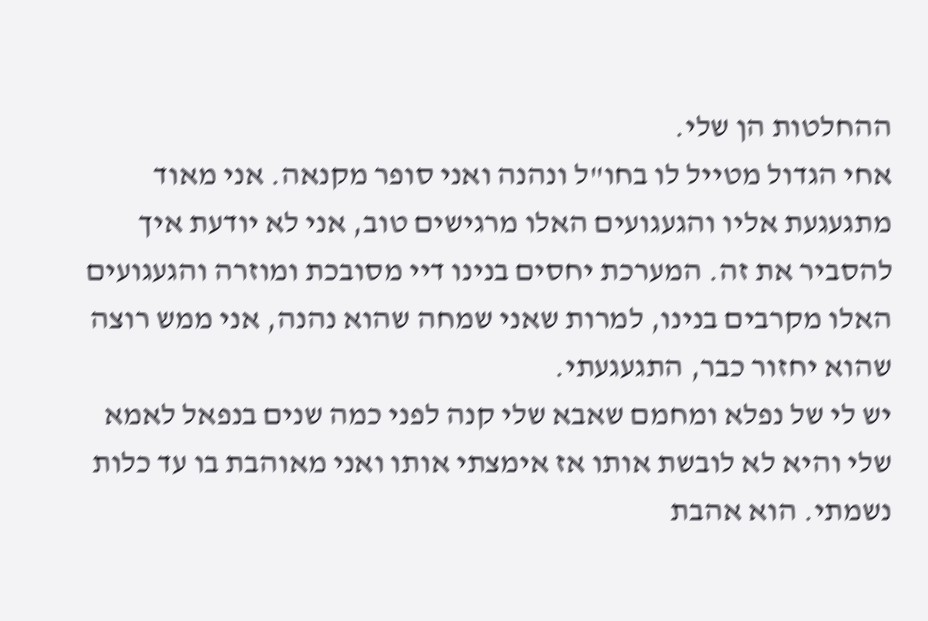ההחלטות הן שלי.
אחי הגדול מטייל לו בחו"ל ונהנה ואני סופר מקנאה. אני מאוד מתגעגעת אליו והגעגועים האלו מרגישים טוב, אני לא יודעת איך להסביר את זה. המערכת יחסים בנינו דיי מסובכת ומוזרה והגעגועים האלו מקרבים בנינו, למרות שאני שמחה שהוא נהנה, אני ממש רוצה שהוא יחזור כבר, התגעגעתי.
יש לי של נפלא ומחמם שאבא שלי קנה לפני כמה שנים בנפאל לאמא שלי והיא לא לובשת אותו אז אימצתי אותו ואני מאוהבת בו עד כלות נשמתי. הוא אהבת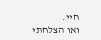חיי.
ואו הצלחתי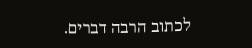לכתוב הרבה דברים.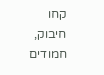קחו חיבוק, חמודים